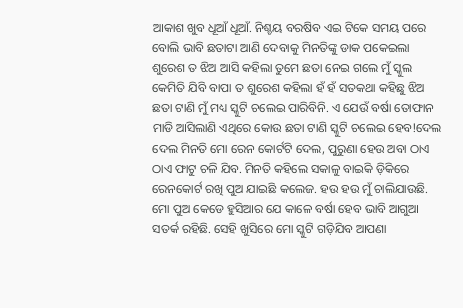ଆକାଶ ଖୁବ ଧୂଆଁ ଧୂଆଁ. ନିଶ୍ଚୟ ବରଷିବ ଏଇ ଟିକେ ସମୟ ପରେ ବୋଲି ଭାବି ଛତାଟା ଆଣି ଦେବାକୁ ମିନତିଙ୍କୁ ଡାକ ପକେଇଲା ଶୁରେଶ ତ ଝିଅ ଆସି କହିଲା ତୁମେ ଛତା ନେଇ ଗଲେ ମୁଁ ସ୍କୁଲ କେମିତି ଯିବି ବାପା ତ ଶୁରେଶ କହିଲା ହଁ ହଁ ସତକଥା କହିଛୁ ଝିଅ ଛତା ଟାଣି ମୁଁ ମଧ୍ୟ ସ୍କୁଟି ଚଲେଇ ପାରିବିନି. ଏ ଯେଉଁ ବର୍ଷା ତୋଫାନ ମାଡି ଆସିଲାଣି ଏଥିରେ କୋଉ ଛତା ଟାଣି ସ୍କୁଟି ଚଲେଇ ହେବ!ଦେଲ ଦେଲ ମିନତି ମୋ ରେନ କୋର୍ଟଟି ଦେଲ, ପୁରୁଣା ହେଉ ଅବା ଠାଏ ଠାଏ ଫାଟୁ ଚଳି ଯିବ. ମିନତି କହିଲେ ସକାଳୁ ବାଇକି ଡ଼ିକିରେ ରେନକୋର୍ଟ ରଖି ପୁଅ ଯାଇଛି କଲେଜ. ହଉ ହଉ ମୁଁ ଚାଲିଯାଉଛି. ମୋ ପୁଅ କେଡେ ହୁସିଆର ଯେ କାଳେ ବର୍ଷା ହେବ ଭାବି ଆଗୁଆ ସତର୍କ ରହିଛି. ସେହି ଖୁସିରେ ମୋ ସ୍କୁଟି ଗଡ଼ିଯିବ ଆପଣା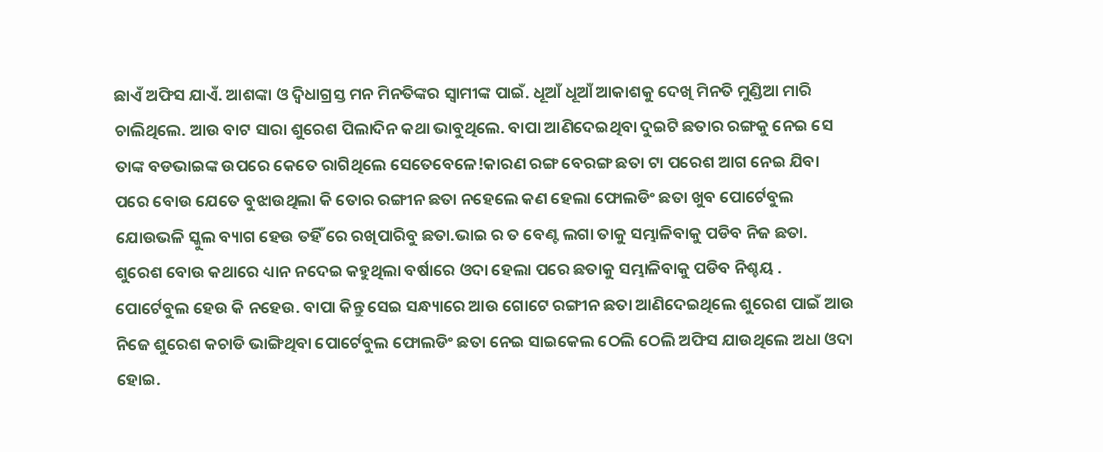ଛାଏଁ ଅଫିସ ଯାଏଁ. ଆଶଙ୍କା ଓ ଦ୍ଵିଧାଗ୍ରସ୍ତ ମନ ମିନତିଙ୍କର ସ୍ୱାମୀଙ୍କ ପାଇଁ. ଧୂଆଁ ଧୂଆଁ ଆକାଶକୁ ଦେଖି ମିନତି ମୁଣ୍ଡିଆ ମାରି ଚାଲିଥିଲେ. ଆଉ ବାଟ ସାରା ଶୁରେଶ ପିଲାଦିନ କଥା ଭାବୁଥିଲେ. ବାପା ଆଣିଦେଇଥିବା ଦୁଇଟି ଛତାର ରଙ୍ଗକୁ ନେଇ ସେ ତାଙ୍କ ବଡଭାଇଙ୍କ ଉପରେ କେତେ ରାଗିଥିଲେ ସେତେବେଳେ!କାରଣ ରଙ୍ଗ ବେରଙ୍ଗ ଛତା ଟା ପରେଶ ଆଗ ନେଇ ଯିବା ପରେ ବୋଉ ଯେତେ ବୁଝାଉଥିଲା କି ତୋର ରଙ୍ଗୀନ ଛତା ନହେଲେ କଣ ହେଲା ଫୋଲଡିଂ ଛତା ଖୁବ ପୋର୍ଟେବୁଲ ଯୋଉଭଳି ସ୍କୁଲ ବ୍ୟାଗ ହେଉ ତହିଁ ରେ ରଖିପାରିବୁ ଛତା.ଭାଇ ର ତ ବେଣ୍ଟ ଲଗା ତାକୁ ସମ୍ଭାଳିବାକୁ ପଡିବ ନିଜ ଛତା. ଶୁରେଶ ବୋଉ କଥାରେ ଧ୍ୟାନ ନଦେଇ କହୁଥିଲା ବର୍ଷାରେ ଓଦା ହେଲା ପରେ ଛତାକୁ ସମ୍ଭାଳିବାକୁ ପଡିବ ନିଶ୍ଚୟ . ପୋର୍ଟେବୁଲ ହେଉ କି ନହେଉ. ବାପା କିନ୍ତୁ ସେଇ ସନ୍ଧ୍ୟାରେ ଆଉ ଗୋଟେ ରଙ୍ଗୀନ ଛତା ଆଣିଦେଇଥିଲେ ଶୁରେଶ ପାଇଁ ଆଉ ନିଜେ ଶୁରେଶ କଚାଡି ଭାଙ୍ଗିଥିବା ପୋର୍ଟେବୁଲ ଫୋଲଡିଂ ଛତା ନେଇ ସାଇକେଲ ଠେଲି ଠେଲି ଅଫିସ ଯାଉଥିଲେ ଅଧା ଓଦା ହୋଇ.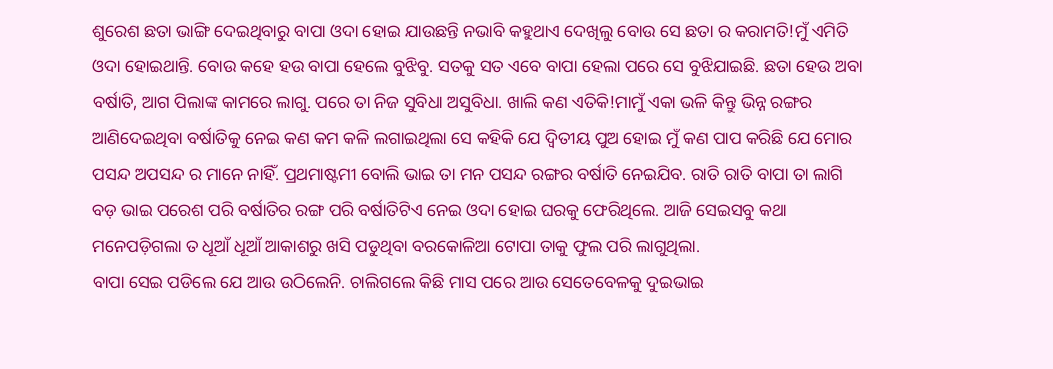ଶୁରେଶ ଛତା ଭାଙ୍ଗି ଦେଇଥିବାରୁ ବାପା ଓଦା ହୋଇ ଯାଉଛନ୍ତି ନଭାବି କହୁଥାଏ ଦେଖିଲୁ ବୋଉ ସେ ଛତା ର କରାମତି!ମୁଁ ଏମିତି ଓଦା ହୋଇଥାନ୍ତି. ବୋଉ କହେ ହଉ ବାପା ହେଲେ ବୁଝିବୁ. ସତକୁ ସତ ଏବେ ବାପା ହେଲା ପରେ ସେ ବୁଝିଯାଇଛି. ଛତା ହେଉ ଅବା ବର୍ଷାତି, ଆଗ ପିଲାଙ୍କ କାମରେ ଲାଗୁ. ପରେ ତା ନିଜ ସୁବିଧା ଅସୁବିଧା. ଖାଲି କଣ ଏତିକି!ମାମୁଁ ଏକା ଭଳି କିନ୍ତୁ ଭିନ୍ନ ରଙ୍ଗର ଆଣିଦେଇଥିବା ବର୍ଷାତିକୁ ନେଇ କଣ କମ କଳି ଲଗାଇଥିଲା ସେ କହିକି ଯେ ଦ୍ୱିତୀୟ ପୁଅ ହୋଇ ମୁଁ କଣ ପାପ କରିଛି ଯେ ମୋର ପସନ୍ଦ ଅପସନ୍ଦ ର ମାନେ ନାହିଁ. ପ୍ରଥମାଷ୍ଟମୀ ବୋଲି ଭାଇ ତା ମନ ପସନ୍ଦ ରଙ୍ଗର ବର୍ଷାତି ନେଇଯିବ. ରାତି ରାତି ବାପା ତା ଲାଗି ବଡ଼ ଭାଇ ପରେଶ ପରି ବର୍ଷାତିର ରଙ୍ଗ ପରି ବର୍ଷାତିଟିଏ ନେଇ ଓଦା ହୋଇ ଘରକୁ ଫେରିଥିଲେ. ଆଜି ସେଇସବୁ କଥା ମନେପଡ଼ିଗଲା ତ ଧୂଆଁ ଧୂଆଁ ଆକାଶରୁ ଖସି ପଡୁଥିବା ବରକୋଳିଆ ଟୋପା ତାକୁ ଫୁଲ ପରି ଲାଗୁଥିଲା.
ବାପା ସେଇ ପଡିଲେ ଯେ ଆଉ ଉଠିଲେନି. ଚାଲିଗଲେ କିଛି ମାସ ପରେ ଆଉ ସେତେବେଳକୁ ଦୁଇଭାଇ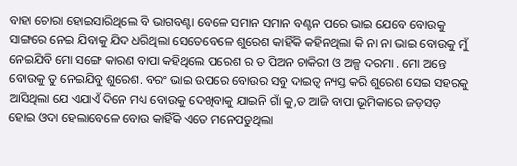ବାହା ଚୋରା ହୋଇସାରିଥିଲେ ବି ଭାଗବଣ୍ଟା ବେଳେ ସମାନ ସମାନ ବଣ୍ଟନ ପରେ ଭାଇ ଯେବେ ବୋଉକୁ ସାଙ୍ଗରେ ନେଇ ଯିବାକୁ ଯିଦ ଧରିଥିଲା ସେତେବେଳେ ଶୁରେଶ କାହିଁକି କହିନଥିଲା କି ନା ନା ଭାଇ ବୋଉକୁ ମୁଁ ନେଇଯିବି ମୋ ସଙ୍ଗେ କାରଣ ବାପା କହିଥିଲେ ପରେଶ ର ତ ପିଅନ ଚାକିରୀ ଓ ଅଳ୍ପ ଦରମା . ମୋ ଅନ୍ତେ ବୋଉକୁ ତୁ ନେଇଯିବୁ ଶୁରେଶ. ବରଂ ଭାଇ ଉପରେ ବୋଉର ସବୁ ଦାଇତ୍ୱ ନ୍ୟସ୍ତ କରି ଶୁରେଶ ସେଇ ସହରକୁ ଆସିଥିଲା ଯେ ଏଯାଏଁ ଦିନେ ମଧ୍ୟ ବୋଉକୁ ଦେଖିବାକୁ ଯାଇନି ଗାଁ କୁ,ତ ଆଜି ବାପା ଭୂମିକାରେ ଜଡ଼ସଡ଼ ହୋଇ ଓଦା ହେଲାବେଳେ ବୋଉ କାହିଁକି ଏତେ ମନେପଡୁଥିଲା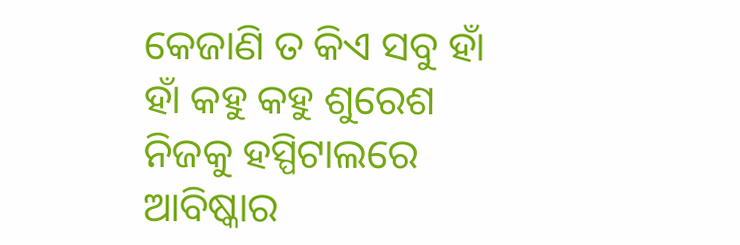କେଜାଣି ତ କିଏ ସବୁ ହାଁ ହାଁ କହୁ କହୁ ଶୁରେଶ ନିଜକୁ ହସ୍ପିଟାଲରେ ଆବିଷ୍କାର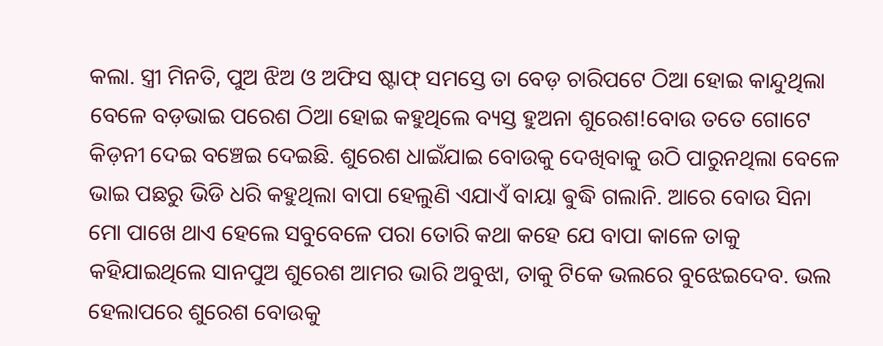କଲା. ସ୍ତ୍ରୀ ମିନତି, ପୁଅ ଝିଅ ଓ ଅଫିସ ଷ୍ଟାଫ୍ ସମସ୍ତେ ତା ବେଡ଼ ଚାରିପଟେ ଠିଆ ହୋଇ କାନ୍ଦୁଥିଲା ବେଳେ ବଡ଼ଭାଇ ପରେଶ ଠିଆ ହୋଇ କହୁଥିଲେ ବ୍ୟସ୍ତ ହୁଅନା ଶୁରେଶ!ବୋଉ ତତେ ଗୋଟେ କିଡ଼ନୀ ଦେଇ ବଞ୍ଚେଇ ଦେଇଛି. ଶୁରେଶ ଧାଇଁଯାଇ ବୋଉକୁ ଦେଖିବାକୁ ଉଠି ପାରୁନଥିଲା ବେଳେ ଭାଇ ପଛରୁ ଭିଡି ଧରି କହୁଥିଲା ବାପା ହେଲୁଣି ଏଯାଏଁ ବାୟା ଵୁଦ୍ଧି ଗଲାନି. ଆରେ ବୋଉ ସିନା ମୋ ପାଖେ ଥାଏ ହେଲେ ସବୁବେଳେ ପରା ତୋରି କଥା କହେ ଯେ ବାପା କାଳେ ତାକୁ କହିଯାଇଥିଲେ ସାନପୁଅ ଶୁରେଶ ଆମର ଭାରି ଅବୁଝା, ତାକୁ ଟିକେ ଭଲରେ ବୁଝେଇଦେବ. ଭଲ ହେଲାପରେ ଶୁରେଶ ବୋଉକୁ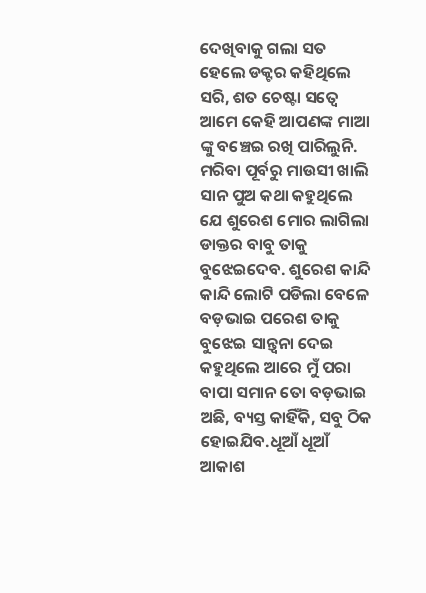ଦେଖିବାକୁ ଗଲା ସତ ହେଲେ ଡକ୍ଟର କହିଥିଲେ ସରି, ଶତ ଚେଷ୍ଟା ସତ୍ୱେ ଆମେ କେହି ଆପଣଙ୍କ ମାଆ ଙ୍କୁ ବଞ୍ଚେଇ ରଖି ପାରିଲୁନି. ମରିବା ପୂର୍ବରୁ ମାଉସୀ ଖାଲି ସାନ ପୁଅ କଥା କହୁଥିଲେ ଯେ ଶୁରେଶ ମୋର ଲାଗିଲା ଡାକ୍ତର ବାବୁ ତାକୁ ବୁଝେଇଦେବ. ଶୁରେଶ କାନ୍ଦି କାନ୍ଦି ଲୋଟି ପଡିଲା ବେଳେ ବଡ଼ଭାଇ ପରେଶ ତାକୁ ବୁଝେଇ ସାନ୍ତ୍ୱନା ଦେଇ କହୁଥିଲେ ଆରେ ମୁଁ ପରା ବାପା ସମାନ ତୋ ବଡ଼ଭାଇ ଅଛି, ବ୍ୟସ୍ତ କାହିଁକି, ସବୁ ଠିକ ହୋଇଯିବ.ଧୂଆଁ ଧୂଆଁ ଆକାଶ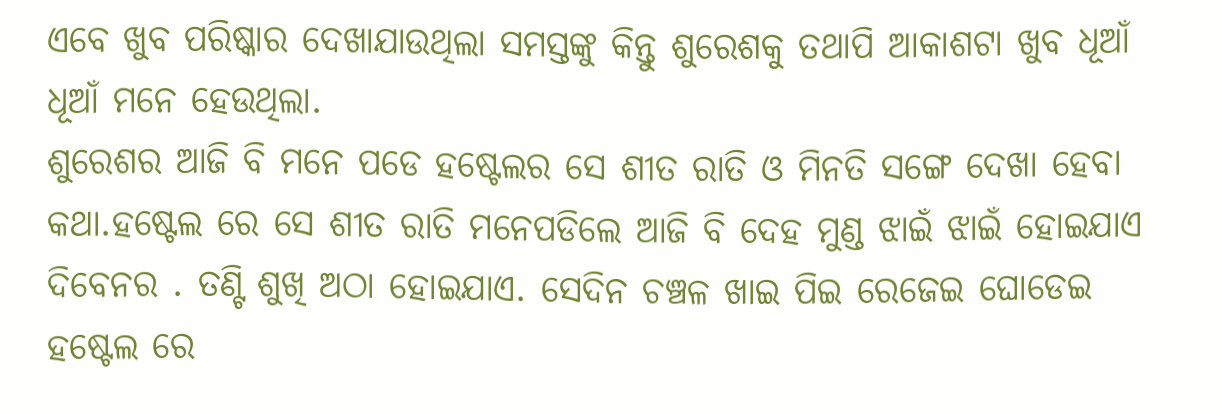ଏବେ ଖୁବ ପରିଷ୍କାର ଦେଖାଯାଉଥିଲା ସମସ୍ତଙ୍କୁ କିନ୍ତୁ ଶୁରେଶକୁ ତଥାପି ଆକାଶଟା ଖୁବ ଧୂଆଁ ଧୂଆଁ ମନେ ହେଉଥିଲା.
ଶୁରେଶର ଆଜି ବି ମନେ ପଡେ ହଷ୍ଟେଲର ସେ ଶୀତ ରାତି ଓ ମିନତି ସଙ୍ଗେ ଦେଖା ହେବା କଥା.ହଷ୍ଟେଲ ରେ ସେ ଶୀତ ରାତି ମନେପଡିଲେ ଆଜି ବି ଦେହ ମୁଣ୍ଡ ଝାଇଁ ଝାଇଁ ହୋଇଯାଏ ଦିବେନର . ତଣ୍ଟି ଶୁଖି ଅଠା ହୋଇଯାଏ. ସେଦିନ ଚଞ୍ଚଳ ଖାଇ ପିଇ ରେଜେଇ ଘୋଡେଇ ହଷ୍ଟେଲ ରେ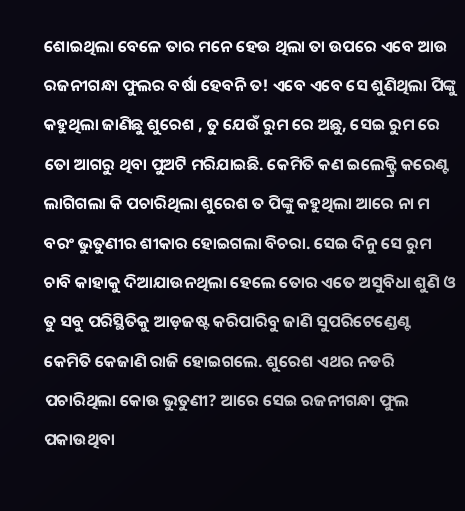ଶୋଇଥିଲା ବେଳେ ତାର ମନେ ହେଉ ଥିଲା ତା ଉପରେ ଏବେ ଆଉ ରଜନୀଗନ୍ଧା ଫୁଲର ବର୍ଷା ହେବନି ତ! ଏବେ ଏବେ ସେ ଶୁଣିଥିଲା ପିଙ୍କୁ କହୁଥିଲା ଜାଣିଛୁ ଶୁରେଶ , ତୁ ଯେଉଁ ରୁମ ରେ ଅଛୁ, ସେଇ ରୁମ ରେ ତୋ ଆଗରୁ ଥିବା ପୁଅଟି ମରିଯାଇଛି. କେମିତି କଣ ଇଲେକ୍ଟ୍ରି କରେଣ୍ଟ ଲାଗିଗଲା କି ପଚାରିଥିଲା ଶୁରେଶ ତ ପିଙ୍କୁ କହୁଥିଲା ଆରେ ନା ମ ବରଂ ଭୁତୁଣୀର ଶୀକାର ହୋଇଗଲା ବିଚରା. ସେଇ ଦିନୁ ସେ ରୁମ ଚାବି କାହାକୁ ଦିଆଯାଉନଥିଲା ହେଲେ ତୋର ଏତେ ଅସୁବିଧା ଶୁଣି ଓ ତୁ ସବୁ ପରିସ୍ଥିତିକୁ ଆଡ଼ଜଷ୍ଟ କରିପାରିବୁ ଜାଣି ସୁପରିଟେଣ୍ଡେଣ୍ଟ କେମିତି କେଜାଣି ରାଜି ହୋଇଗଲେ. ଶୁରେଶ ଏଥର ନଡରି ପଚାରିଥିଲା କୋଉ ଭୁତୁଣୀ? ଆରେ ସେଇ ରଜନୀଗନ୍ଧା ଫୁଲ ପକାଉଥିବା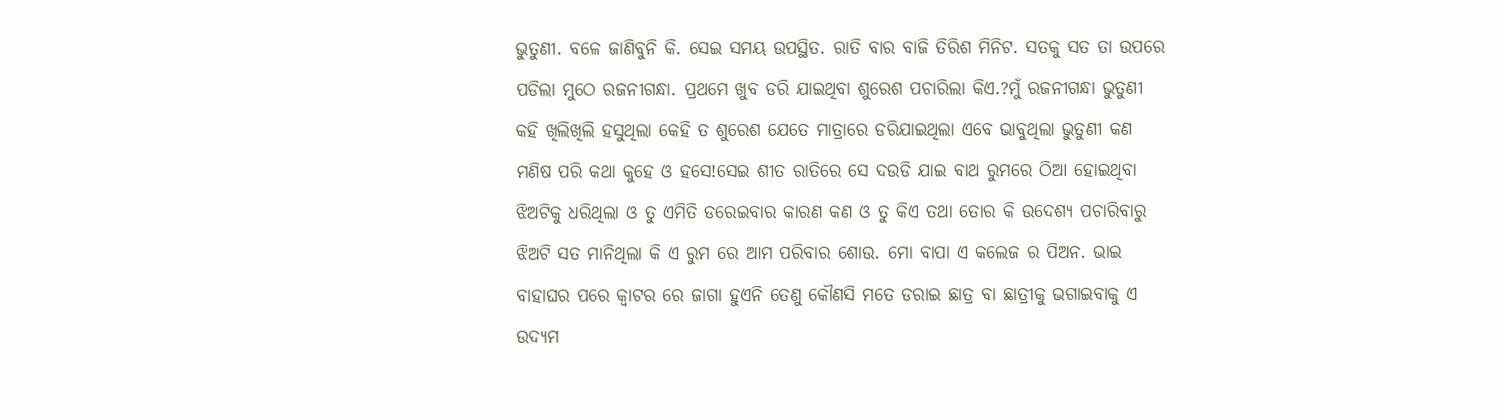ଭୁତୁଣୀ. ବଳେ ଜାଣିବୁନି କି. ସେଇ ସମୟ ଉପସ୍ଥିତ. ରାତି ବାର ବାଜି ତିରିଶ ମିନିଟ. ସତକୁ ସତ ତା ଉପରେ ପଡିଲା ମୁଠେ ରଜନୀଗନ୍ଧା. ପ୍ରଥମେ ଖୁବ ଡରି ଯାଇଥିବା ଶୁରେଶ ପଚାରିଲା କିଏ.?ମୁଁ ରଜନୀଗନ୍ଧା ଭୁତୁଣୀ କହି ଖିଲିଖିଲି ହସୁଥିଲା କେହି ତ ଶୁରେଶ ଯେତେ ମାତ୍ରାରେ ଡରିଯାଇଥିଲା ଏବେ ଭାବୁଥିଲା ଭୁତୁଣୀ କଣ ମଣିଷ ପରି କଥା କୁହେ ଓ ହସେ!ସେଇ ଶୀତ ରାତିରେ ସେ ଦଉଡି ଯାଇ ବାଥ ରୁମରେ ଠିଆ ହୋଇଥିବା ଝିଅଟିକୁ ଧରିଥିଲା ଓ ତୁ ଏମିତି ଡରେଇବାର କାରଣ କଣ ଓ ତୁ କିଏ ତଥା ତୋର କି ଉଦେଶ୍ୟ ପଚାରିବାରୁ ଝିଅଟି ସତ ମାନିଥିଲା କି ଏ ରୁମ ରେ ଆମ ପରିବାର ଶୋଉ. ମୋ ବାପା ଏ କଲେଜ ର ପିଅନ. ଭାଇ ବାହାଘର ପରେ କ୍ୱାଟର ରେ ଜାଗା ହୁଏନି ତେଣୁ କୌଣସି ମତେ ଡରାଇ ଛାତ୍ର ବା ଛାତ୍ରୀକୁ ଭଗାଇବାକୁ ଏ ଉଦ୍ୟମ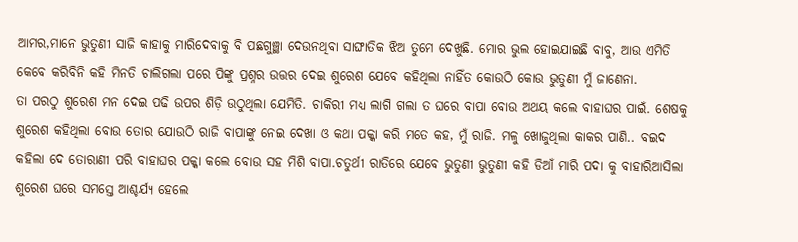ଆମର,ମାନେ ଭୁତୁଣୀ ସାଜି କାହାକୁ ମାରିଦେବାକୁ ବି ପଛଗୁଞ୍ଛା ଦେଉନଥିବା ସାଙ୍ଘାତିକ ଝିଅ ତୁମେ ଦେଖୁଛି. ମୋର ଭୁଲ ହୋଇଯାଇଛି ବାବୁ, ଆଉ ଏମିତି କେବେ କରିବିନି କହି ମିନତି ଚାଲିଗଲା ପରେ ପିଙ୍କୁ ପ୍ରଶ୍ନର ଉତ୍ତର ଦେଇ ଶୁରେଶ ଯେବେ କହିଥିଲା ନାହିଁତ କୋଉଠି କୋଉ ଭୁତୁଣୀ ମୁଁ ଜାଣେନା.
ତା ପରଠୁ ଶୁରେଶ ମନ ଦେଇ ପଢି ଉପର ଶିଡ଼ି ଉଠୁଥିଲା ଯେମିତି. ଚାକିରୀ ମଧ୍ୟ ଲାଗି ଗଲା ତ ଘରେ ବାପା ବୋଉ ଅଥୟ କଲେ ବାହାଘର ପାଇଁ. ଶେଷକୁ ଶୁରେଶ କହିଥିଲା ବୋଉ ତୋର ଯୋଉଠି ରାଜି ବାପାଙ୍କୁ ନେଇ ଦେଖା ଓ କଥା ପକ୍କା କରି ମତେ କହ, ମୁଁ ରାଜି. ମଳୁ ଖୋଜୁଥିଲା କାକର ପାଣି.. ବଇଦ କହିଲା ଦେ ତୋରାଣୀ ପରି ବାହାଘର ପକ୍କା କଲେ ବୋଉ ସହ ମିଶି ବାପା.ଚତୁର୍ଥୀ ରାତିରେ ଯେବେ ଭୁତୁଣୀ ଭୁତୁଣୀ କହି ଡିଆଁ ମାରି ପଦା କୁ ବାହାରିଆସିଲା ଶୁରେଶ ଘରେ ସମସ୍ତେ ଆଶ୍ଚର୍ଯ୍ୟ ହେଲେ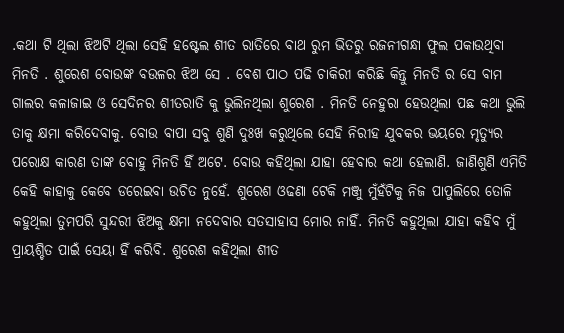.କଥା ଟି ଥିଲା ଝିଅଟି ଥିଲା ସେହି ହଷ୍ଟେଲ ଶୀତ ରାତିରେ ବାଥ ରୁମ ଭିତରୁ ରଜନୀଗନ୍ଧା ଫୁଲ ପକାଉଥିବା ମିନତି . ଶୁରେଶ ବୋଉଙ୍କ ବଉଳର ଝିଅ ସେ . ବେଶ ପାଠ ପଢି ଚାକିରୀ କରିଛି କିନ୍ତୁ ମିନତି ର ସେ ବାମ ଗାଲର କଳାଜାଇ ଓ ସେଦିନର ଶୀତରାତି କୁ ଭୁଲିନଥିଲା ଶୁରେଶ . ମିନତି ନେହୁରା ହେଉଥିଲା ପଛ କଥା ଭୁଲି ତାକୁ କ୍ଷମା କରିଦେବାକୁ. ବୋଉ ବାପା ସବୁ ଶୁଣି ଦୁଃଖ କରୁଥିଲେ ସେହି ନିରୀହ ଯୁବକର ଭୟରେ ମୃତ୍ୟୁର ପରୋକ୍ଷ କାରଣ ତାଙ୍କ ବୋହୁ ମିନତି ହିଁ ଅଟେ. ବୋଉ କହିଥିଲା ଯାହା ହେବାର କଥା ହେଲାଣି. ଜାଣିଶୁଣି ଏମିତି କେହି କାହାକୁ କେବେ ଡରେଇବା ଉଚିତ ନୁହେଁ. ଶୁରେଶ ଓଢଣା ଟେକି ମଞ୍ଜୁ ମୁଁହଁଟିକୁ ନିଜ ପାପୁଲିରେ ତୋଳି କହୁଥିଲା ତୁମପରି ସୁନ୍ଦରୀ ଝିଅକୁ କ୍ଷମା ନଦେବାର ସତସାହାସ ମୋର ନାହିଁ. ମିନତି କହୁଥିଲା ଯାହା କହିବ ମୁଁ ପ୍ରାୟଶ୍ଚିତ ପାଇଁ ସେୟା ହିଁ କରିବି. ଶୁରେଶ କହିଥିଲା ଶୀତ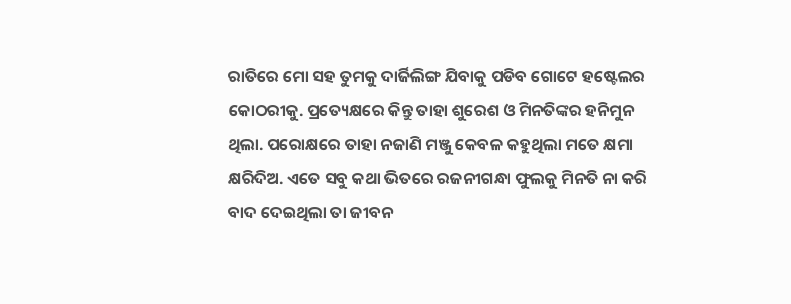ରାତିରେ ମୋ ସହ ତୁମକୁ ଦାର୍ଜିଲିଙ୍ଗ ଯିବାକୁ ପଡିବ ଗୋଟେ ହଷ୍ଟେଲର କୋଠରୀକୁ. ପ୍ରତ୍ୟେକ୍ଷରେ କିନ୍ତୁ ତାହା ଶୁରେଶ ଓ ମିନତିଙ୍କର ହନିମୁନ ଥିଲା. ପରୋକ୍ଷରେ ତାହା ନଜାଣି ମଞ୍ଜୁ କେବଳ କହୁଥିଲା ମତେ କ୍ଷମା କ୍ଷରିଦିଅ. ଏତେ ସବୁ କଥା ଭିତରେ ରଜନୀଗନ୍ଧା ଫୁଲକୁ ମିନତି ନା କରି ବାଦ ଦେଇଥିଲା ତା ଜୀବନ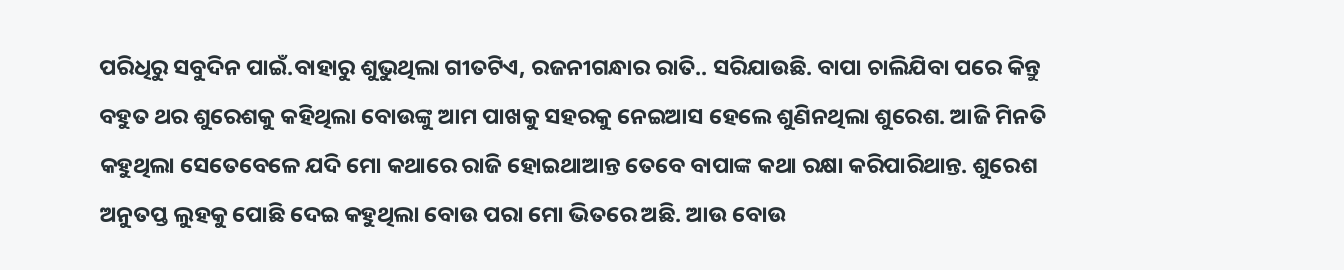ପରିଧିରୁ ସବୁଦିନ ପାଇଁ.ବାହାରୁ ଶୁଭୁଥିଲା ଗୀତଟିଏ, ରଜନୀଗନ୍ଧାର ରାତି.. ସରିଯାଉଛି. ବାପା ଚାଲିଯିବା ପରେ କିନ୍ତୁ ବହୁତ ଥର ଶୁରେଶକୁ କହିଥିଲା ବୋଉଙ୍କୁ ଆମ ପାଖକୁ ସହରକୁ ନେଇଆସ ହେଲେ ଶୁଣିନଥିଲା ଶୁରେଶ. ଆଜି ମିନତି କହୁଥିଲା ସେତେବେଳେ ଯଦି ମୋ କଥାରେ ରାଜି ହୋଇଥାଆନ୍ତ ତେବେ ବାପାଙ୍କ କଥା ରକ୍ଷା କରିପାରିଥାନ୍ତ. ଶୁରେଶ ଅନୁତପ୍ତ ଲୁହକୁ ପୋଛି ଦେଇ କହୁଥିଲା ବୋଉ ପରା ମୋ ଭିତରେ ଅଛି. ଆଉ ବୋଉ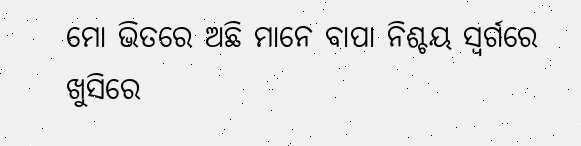ମୋ ଭିତରେ ଅଛି ମାନେ ବାପା ନିଶ୍ଚୟ ସ୍ୱର୍ଗରେ ଖୁସିରେ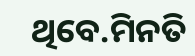ଥିବେ.ମିନତି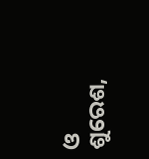ଓ ଶୁରେଶ,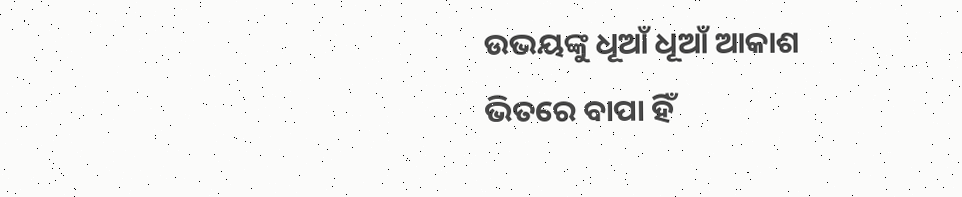ଉଭୟଙ୍କୁ ଧୂଆଁ ଧୂଆଁ ଆକାଶ ଭିତରେ ବାପା ହିଁ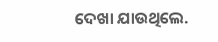ଦେଖା ଯାଉଥିଲେ.